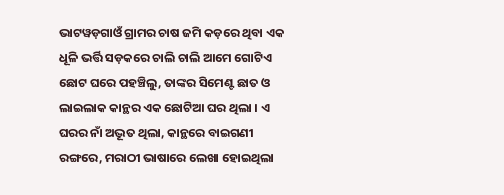ଭାଟୱଡ଼ଗାଓଁ ଗ୍ରାମର ଚାଷ ଜମି କଡ଼ରେ ଥିବା ଏକ ଧୂଳି ଭର୍ତ୍ତି ସଡ଼କରେ ଚାଲି ଚାଲି ଆମେ ଗୋଟିଏ ଛୋଟ ଘରେ ପହଞ୍ଚିଲୁ, ତାଙ୍କର ସିମେଣ୍ଟ ଛାତ ଓ ଲାଇଲାକ କାନ୍ଥର ଏକ ଛୋଟିଆ ଘର ଥିଲା । ଏ ଘରର ନାଁ ଅଦ୍ଭୂତ ଥିଲା, କାନ୍ଥରେ ବାଇଗଣୀ ରଙ୍ଗରେ, ମରାଠୀ ଭାଷାରେ ଲେଖା ହୋଇଥିଲା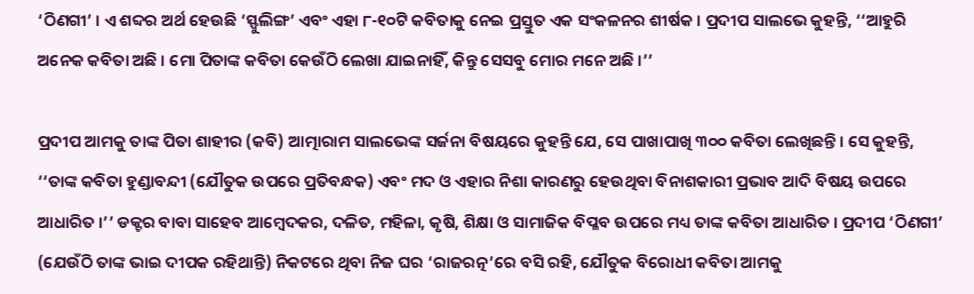‘ଠିଣଗୀ’ । ଏ ଶବ୍ଦର ଅର୍ଥ ହେଉଛି ‘ସ୍ଫୁଲିଙ୍ଗ’ ଏବଂ ଏହା ୮-୧୦ଟି କବିତାକୁ ନେଇ ପ୍ରସ୍ତୁତ ଏକ ସଂକଳନର ଶୀର୍ଷକ । ପ୍ରଦୀପ ସାଲଭେ କୁହନ୍ତି, ‘‘ଆହୁରି ଅନେକ କବିତା ଅଛି । ମୋ ପିତାଙ୍କ କବିତା କେଉଁଠି ଲେଖା ଯାଇନାହିଁ, କିନ୍ତୁ ସେସବୁ ମୋର ମନେ ଅଛି ।’’

ପ୍ରଦୀପ ଆମକୁ ତାଙ୍କ ପିତା ଶାହୀର (କବି) ଆତ୍ମାରାମ ସାଲଭେଙ୍କ ସର୍ଜନା ବିଷୟରେ କୁହନ୍ତି ଯେ, ସେ ପାଖାପାଖି ୩୦୦ କବିତା ଲେଖିଛନ୍ତି । ସେ କୁହନ୍ତି, ‘‘ତାଙ୍କ କବିତା ହୁଣ୍ଡାବନ୍ଦୀ (ଯୌତୁକ ଉପରେ ପ୍ରତିବନ୍ଧକ) ଏବଂ ମଦ ଓ ଏହାର ନିଶା କାରଣରୁ ହେଉଥିବା ବିନାଶକାରୀ ପ୍ରଭାବ ଆଦି ବିଷୟ ଉପରେ ଆଧାରିତ ।’’ ଡକ୍ଟର ବାବା ସାହେବ ଆମ୍ବେଦକର, ଦଳିତ, ମହିଳା, କୃଷି, ଶିକ୍ଷା ଓ ସାମାଜିକ ବିପ୍ଳବ ଉପରେ ମଧ୍ୟ ତାଙ୍କ କବିତା ଆଧାରିତ । ପ୍ରଦୀପ ‘ଠିଣଗୀ’ (ଯେଉଁଠି ତାଙ୍କ ଭାଇ ଦୀପକ ରହିଥାନ୍ତି) ନିକଟରେ ଥିବା ନିଜ ଘର ‘ରାଜରତ୍ନ’ରେ ବସି ରହି, ଯୌତୁକ ବିରୋଧୀ କବିତା ଆମକୁ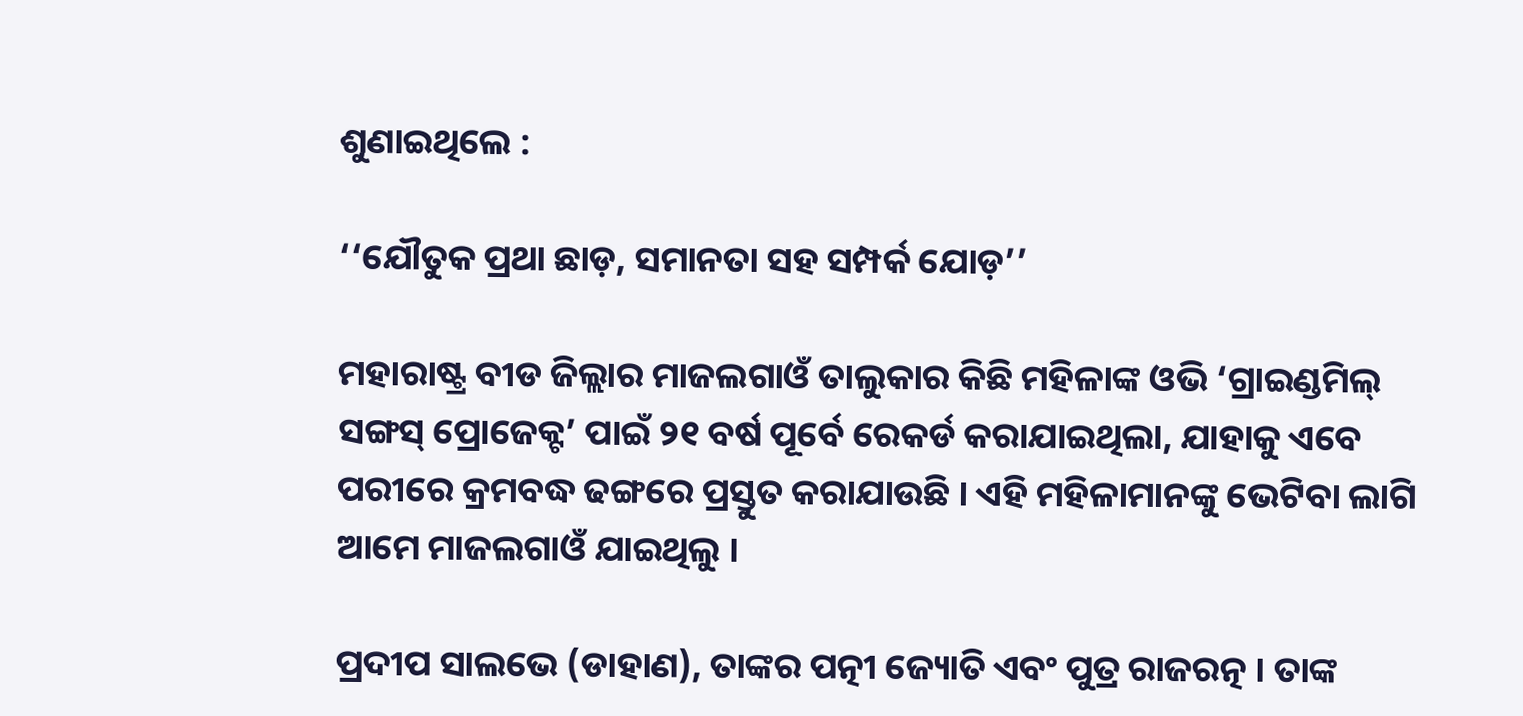ଶୁଣାଇଥିଲେ :

‘‘ଯୌତୁକ ପ୍ରଥା ଛାଡ଼, ସମାନତା ସହ ସମ୍ପର୍କ ଯୋଡ଼’’

ମହାରାଷ୍ଟ୍ର ବୀଡ ଜିଲ୍ଲାର ମାଜଲଗାଓଁ ତାଲୁକାର କିଛି ମହିଳାଙ୍କ ଓଭି ‘ଗ୍ରାଇଣ୍ଡମିଲ୍‌ ସଙ୍ଗସ୍‌ ପ୍ରୋଜେକ୍ଟ’ ପାଇଁ ୨୧ ବର୍ଷ ପୂର୍ବେ ରେକର୍ଡ କରାଯାଇଥିଲା, ଯାହାକୁ ଏବେ ପରୀରେ କ୍ରମବଦ୍ଧ ଢଙ୍ଗରେ ପ୍ରସ୍ତୁତ କରାଯାଉଛି । ଏହି ମହିଳାମାନଙ୍କୁ ଭେଟିବା ଲାଗି ଆମେ ମାଜଲଗାଓଁ ଯାଇଥିଲୁ ।

ପ୍ରଦୀପ ସାଲଭେ (ଡାହାଣ), ତାଙ୍କର ପତ୍ନୀ ଜ୍ୟୋତି ଏବଂ ପୁତ୍ର ରାଜରତ୍ନ । ତାଙ୍କ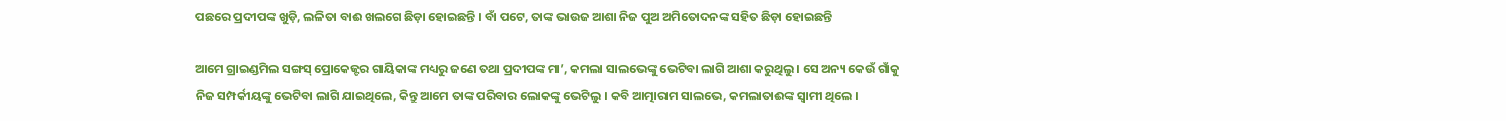ପଛରେ ପ୍ରଦୀପଙ୍କ ଖୁଡ଼ି, ଲଳିତା ବାଈ ଖଲଗେ ଛିଡ଼ା ହୋଇଛନ୍ତି । ବାଁ ପଟେ, ତାଙ୍କ ଭାଉଜ ଆଶା ନିଜ ପୁଅ ଅମିତୋଦନଙ୍କ ସହିତ ଛିଡ଼ା ହୋଇଛନ୍ତି

ଆମେ ଗ୍ରାଇଣ୍ଡମିଲ ସଙ୍ଗସ୍‌ ପ୍ରୋକେଜ୍ଟର ଗାୟିକାଙ୍କ ମଧ୍ୟରୁ ଜଣେ ତଥା ପ୍ରଦୀପଙ୍କ ମା’, କମଲା ସାଲଭେଙ୍କୁ ଭେଟିବା ଲାଗି ଆଶା କରୁଥିଲୁ । ସେ ଅନ୍ୟ କେଉଁ ଗାଁକୁ ନିଜ ସମ୍ପର୍କୀୟଙ୍କୁ ଭେଟିବା ଲାଗି ଯାଇଥିଲେ, କିନ୍ତୁ ଆମେ ତାଙ୍କ ପରିବାର ଲୋକଙ୍କୁ ଭେଟିଲୁ । କବି ଆତ୍ମାରାମ ସାଲଭେ, କମଲାତାଈଙ୍କ ସ୍ୱାମୀ ଥିଲେ ।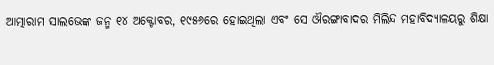ଆତ୍ମାରାମ ସାଲଭେଙ୍କ ଜନ୍ମ ୧୪ ଅକ୍ଟୋବର, ୧୯୫୬ରେ ହୋଇଥିଲା ଏବଂ ସେ ଔରଙ୍ଗାବାଦର ମିଲିନ୍ଦ ମହାବିଦ୍ୟାଳୟରୁ ଶିକ୍ଷା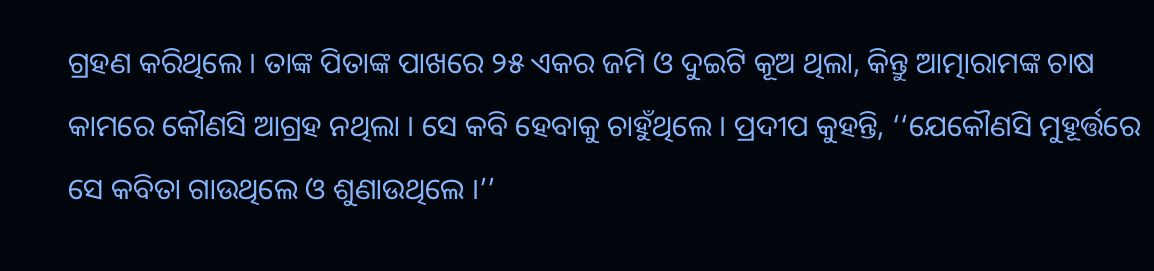ଗ୍ରହଣ କରିଥିଲେ । ତାଙ୍କ ପିତାଙ୍କ ପାଖରେ ୨୫ ଏକର ଜମି ଓ ଦୁଇଟି କୂଅ ଥିଲା, କିନ୍ତୁ ଆତ୍ମାରାମଙ୍କ ଚାଷ କାମରେ କୌଣସି ଆଗ୍ରହ ନଥିଲା । ସେ କବି ହେବାକୁ ଚାହୁଁଥିଲେ । ପ୍ରଦୀପ କୁହନ୍ତି, ‘‘ଯେକୌଣସି ମୁହୂର୍ତ୍ତରେ ସେ କବିତା ଗାଉଥିଲେ ଓ ଶୁଣାଉଥିଲେ ।’’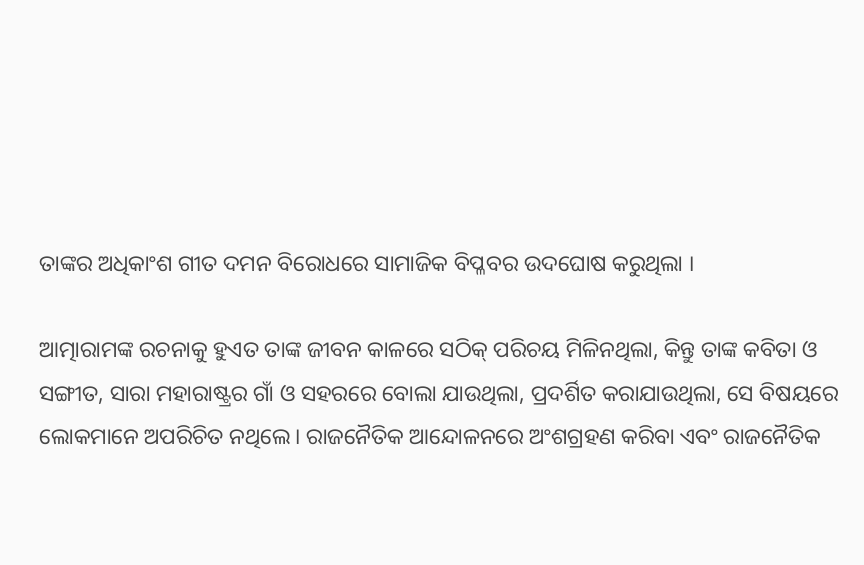ତାଙ୍କର ଅଧିକାଂଶ ଗୀତ ଦମନ ବିରୋଧରେ ସାମାଜିକ ବିପ୍ଳବର ଉଦଘୋଷ କରୁଥିଲା ।

ଆତ୍ମାରାମଙ୍କ ରଚନାକୁ ହୁଏତ ତାଙ୍କ ଜୀବନ କାଳରେ ସଠିକ୍‌ ପରିଚୟ ମିଳିନଥିଲା, କିନ୍ତୁ ତାଙ୍କ କବିତା ଓ ସଙ୍ଗୀତ, ସାରା ମହାରାଷ୍ଟ୍ରର ଗାଁ ଓ ସହରରେ ବୋଲା ଯାଉଥିଲା, ପ୍ରଦର୍ଶିତ କରାଯାଉଥିଲା, ସେ ବିଷୟରେ ଲୋକମାନେ ଅପରିଚିତ ନଥିଲେ। ରାଜନୈତିକ ଆନ୍ଦୋଳନରେ ଅଂଶଗ୍ରହଣ କରିବା ଏବଂ ରାଜନୈତିକ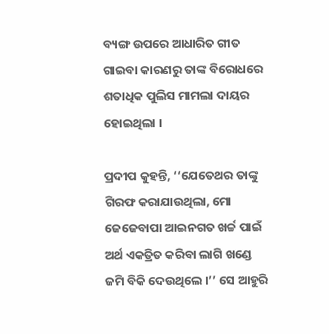ବ୍ୟଙ୍ଗ ଉପରେ ଆଧାରିତ ଗୀତ ଗାଇବା କାରଣରୁ ତାଙ୍କ ବିରୋଧରେ ଶତାଧିକ ପୁଲିସ ମାମଲା ଦାୟର ହୋଇଥିଲା ।

ପ୍ରଦୀପ କୁହନ୍ତି, ‘‘ଯେତେଥର ତାଙ୍କୁ ଗିରଫ କରାଯାଉଥିଲା, ମୋ ଜେଜେବାପା ଆଇନଗତ ଖର୍ଚ୍ଚ ପାଇଁ ଅର୍ଥ ଏକତ୍ରିତ କରିବା ଲାଗି ଖଣ୍ଡେ ଜମି ବିକି ଦେଉଥିଲେ ।’’ ସେ ଆହୁରି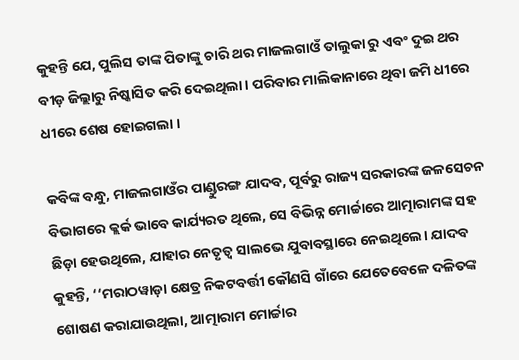କୁହନ୍ତି ଯେ, ପୁଲିସ ତାଙ୍କ ପିତାଙ୍କୁ ଚାରି ଥର ମାଜଲଗାଓଁ ତାଲୁକା ରୁ ଏବଂ ଦୁଇ ଥର ବୀଡ଼ ଜିଲ୍ଲାରୁ ନିଷ୍କାସିତ କରି ଦେଇଥିଲା । ପରିବାର ମାଲିକାନାରେ ଥିବା ଜମି ଧୀରେ ଧୀରେ ଶେଷ ହୋଇଗଲା ।

କବିଙ୍କ ବନ୍ଧୁ, ମାଜଲଗାଓଁର ପାଣ୍ଡୁରଙ୍ଗ ଯାଦବ, ପୂର୍ବରୁ ରାଜ୍ୟ ସରକାରଙ୍କ ଜଳସେଚନ ବିଭାଗରେ କ୍ଲର୍କ ଭାବେ କାର୍ଯ୍ୟରତ ଥିଲେ, ସେ ବିଭିନ୍ନ ମୋର୍ଚ୍ଚାରେ ଆତ୍ମାରାମଙ୍କ ସହ ଛିଡ଼ା ହେଉଥିଲେ, ଯାହାର ନେତୃତ୍ୱ ସାଲଭେ ଯୁବାବସ୍ଥାରେ ନେଇଥିଲେ। ଯାଦବ କୁହନ୍ତି, ‘‘ମରାଠୱାଡ଼ା କ୍ଷେତ୍ର ନିକଟବର୍ତ୍ତୀ କୌଣସି ଗାଁରେ ଯେତେବେଳେ ଦଳିତଙ୍କ ଶୋଷଣ କରାଯାଉଥିଲା, ଆତ୍ମାରାମ ମୋର୍ଚ୍ଚାର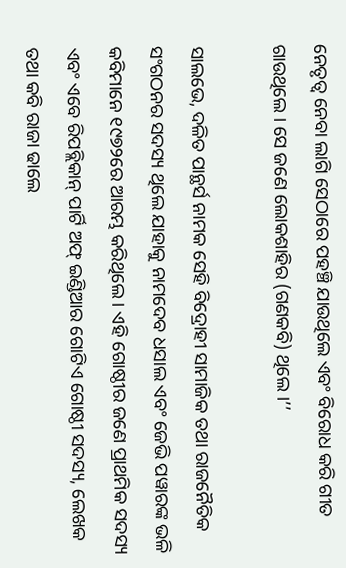ନେତୃତ୍ୱ ନେବା ଲାଗି ସେଠାରେ ପହଞ୍ଚି ଯାଉଥିଲେ ଏବଂ ବିରୋଧ କରି ଗୀତ ଗାଉଥିଲେ । ସେ ଜଣେ ଲୋକଶାହିର (ଗଣକବି) ଥିଲେ ।’’

ସାଲଭେ, ଦଳିତ ପାନ୍ଥର୍ସ ନାମକ ସେହି ବିଦ୍ରୋହୀ ସାମାଜିକ ତଥା ରାଜନୈତିକ ସଂଗଠନର ସଦସ୍ୟ ଥିଲେ ଯାହାକୁ ନାମଦେବ ଧସାଲ ଏବଂ ଜେଭି ପୱାରଙ୍କ ଭଳି କବିମାନେ ୧୯୭୨ରେ ଆରମ୍ଭ କରିଥିଲେ । ଏହି ଗୋଷ୍ଠୀର ଜଣେ ପ୍ରାଥମିକ ସଦସ୍ୟ ଏବଂ ଏବେ ରିପବ୍ଲିକାନ୍‌ ପାର୍ଟି ଅଫ୍‌ ଇଣ୍ଡିଆର ଗୋଟିଏ ଗୋଷ୍ଠୀ ସଦସ୍ୟ, ଲେଖକ ତଥା କବି ରାଜା ଢାଲେ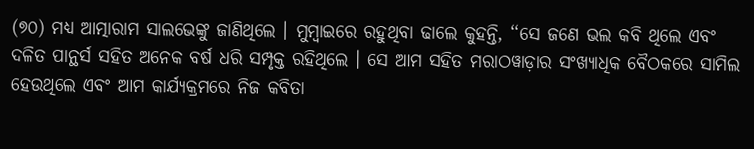(୭୦) ମଧ୍ୟ ଆତ୍ମାରାମ ସାଲଭେଙ୍କୁ ଜାଣିଥିଲେ । ମୁମ୍ବାଇରେ ରହୁଥିବା ଢାଲେ କୁହନ୍ତି, ‘‘ସେ ଜଣେ ଭଲ କବି ଥିଲେ ଏବଂ ଦଳିତ ପାନ୍ଥର୍ସ ସହିତ ଅନେକ ବର୍ଷ ଧରି ସମ୍ପୃକ୍ତ ରହିଥିଲେ । ସେ ଆମ ସହିତ ମରାଠୱାଡ଼ାର ସଂଖ୍ୟାଧିକ ବୈଠକରେ ସାମିଲ ହେଉଥିଲେ ଏବଂ ଆମ କାର୍ଯ୍ୟକ୍ରମରେ ନିଜ କବିତା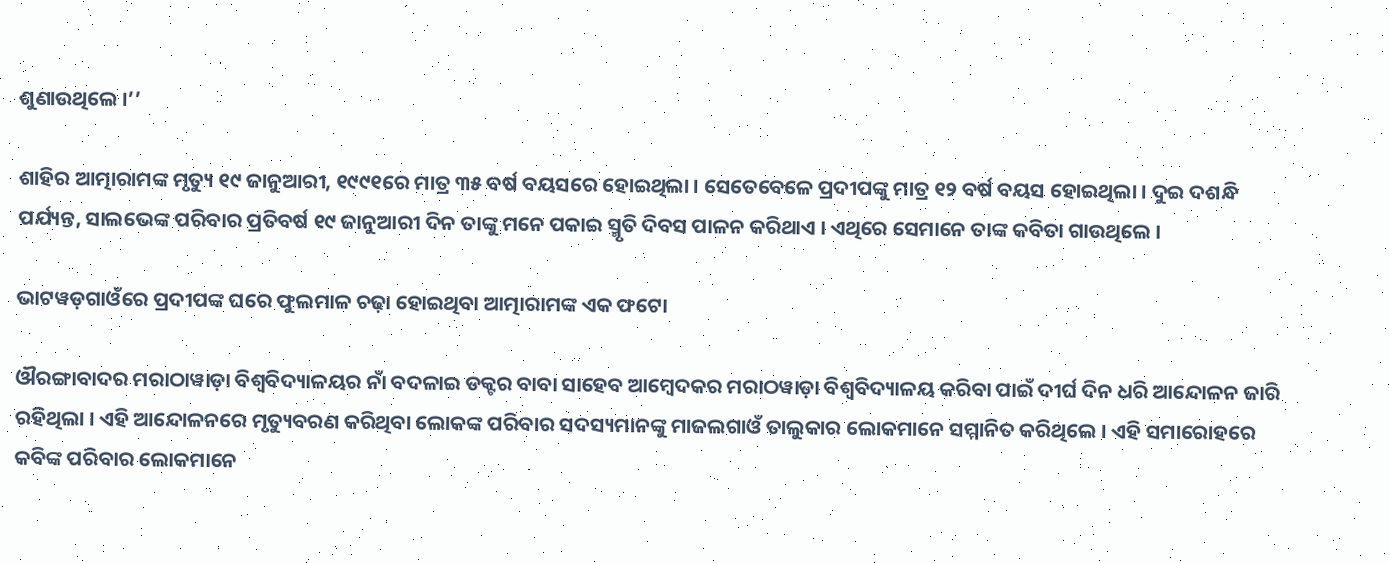ଶୁଣାଉଥିଲେ ।’’

ଶାହିର ଆତ୍ମାରାମଙ୍କ ମୃତ୍ୟୁ ୧୯ ଜାନୁଆରୀ, ୧୯୯୧ରେ ମାତ୍ର ୩୫ ବର୍ଷ ବୟସରେ ହୋଇଥିଲା । ସେତେବେଳେ ପ୍ରଦୀପଙ୍କୁ ମାତ୍ର ୧୨ ବର୍ଷ ବୟସ ହୋଇଥିଲା । ଦୁଇ ଦଶନ୍ଧି ପର୍ଯ୍ୟନ୍ତ, ସାଲଭେଙ୍କ ପରିବାର ପ୍ରତିବର୍ଷ ୧୯ ଜାନୁଆରୀ ଦିନ ତାଙ୍କୁ ମନେ ପକାଇ ସ୍ମୃତି ଦିବସ ପାଳନ କରିଥାଏ । ଏଥିରେ ସେମାନେ ତାଙ୍କ କବିତା ଗାଉଥିଲେ ।

ଭାଟୱଡ଼ଗାଓଁରେ ପ୍ରଦୀପଙ୍କ ଘରେ ଫୁଲମାଳ ଚଢ଼ା ହୋଇଥିବା ଆତ୍ମାରାମଙ୍କ ଏକ ଫଟୋ

ଔରଙ୍ଗାବାଦର ମରାଠାୱାଡ଼ା ବିଶ୍ୱବିଦ୍ୟାଳୟର ନାଁ ବଦଳାଇ ଡକ୍ଟର ବାବା ସାହେବ ଆମ୍ବେଦକର ମରାଠୱାଡ଼ା ବିଶ୍ୱବିଦ୍ୟାଳୟ କରିବା ପାଇଁ ଦୀର୍ଘ ଦିନ ଧରି ଆନ୍ଦୋଳନ ଜାରି ରହିଥିଲା । ଏହି ଆନ୍ଦୋଳନରେ ମୃତ୍ୟୁବରଣ କରିଥିବା ଲୋକଙ୍କ ପରିବାର ସଦସ୍ୟମାନଙ୍କୁ ମାଜଲଗାଓଁ ତାଲୁକାର ଲୋକମାନେ ସମ୍ମାନିତ କରିଥିଲେ । ଏହି ସମାରୋହରେ କବିଙ୍କ ପରିବାର ଲୋକମାନେ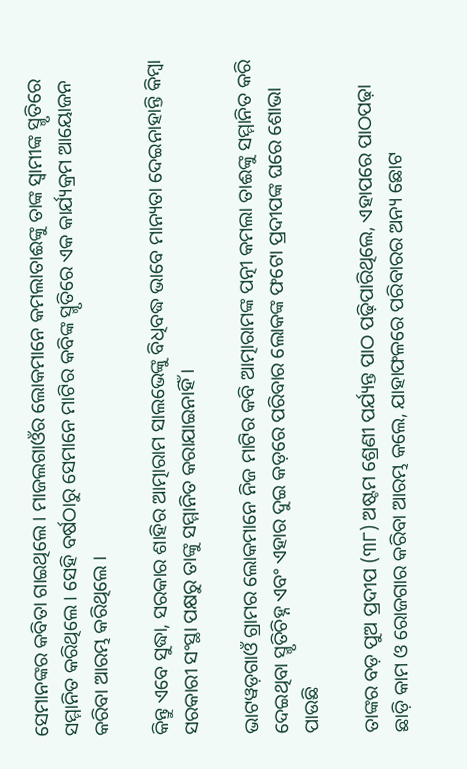ସେମାନଙ୍କର କବିତା ଗାଇଥିଲେ । ମାଜଲଗାଓଁର ଲୋକମାନେ କମଲାତାଈଙ୍କୁ ତାଙ୍କ ସ୍ୱାମୀଙ୍କ ସ୍ମୃତିରେ ସମ୍ମାନିତ କରିଥିଲେ । ସେହି ବର୍ଷଠାରୁ ସେମାନେ ମାଟିର କବିଙ୍କ ସ୍ମୃତିରେ ଏକ କାର୍ଯ୍ୟକ୍ରମ ଆୟୋଜନ କରିବା ଆରମ୍ଭ କରିଥିଲେ ।

କିନ୍ତୁ ଏବେ ସୁଦ୍ଧା, ସରକାର ଶାହିର ଆତ୍ମାରାମ ସାଲଭେଙ୍କୁ ବିଧିବଦ୍ଧ ଭାବେ ମାନ୍ୟତା ଦେଇନାହାନ୍ତି କିମ୍ବା ସରକାରୀ ସଂସ୍ଥା ପକ୍ଷରୁ ତାଙ୍କୁ ସମ୍ମାନିତ କରାଯାଇନାହିଁ ।

ଭାଟୱଡ଼ଗାଓଁ ଗ୍ରାମର ଲୋକମାନେ ନିଜ ମାଟିର କବି ଆତ୍ମାରାମଙ୍କ ପତ୍ନୀ କମଲା ତାଈଙ୍କୁ ସମ୍ମାନିତ କରି ଦେଇଥିବା ସ୍ମୃତିଚିହ୍ନ ଏବଂ ଏହାର ଦୁଇ କଡ଼ରେ ପରିବାର ଲୋକଙ୍କ ଫଟୋ ପ୍ରଦୀପଙ୍କ ଘରେ ଶୋଭା ପାଉଛି

ତାଙ୍କର ବଡ଼ ପୁଅ ପ୍ରଦୀପ (୩୮) ଅଷ୍ଟମ ଶ୍ରେଣୀ ପର୍ଯ୍ୟନ୍ତ ପାଠ ପଢ଼ିପାରିଥିଲେ, ଏହାପରେ ପାଠପଢ଼ା ଛାଡ଼ି କାମ ଓ ରୋଜଗାର କରିବା ଆରମ୍ଭ କଲେ, ଯାହାଫଳରେ ପରିବାରର ଅନ୍ୟ ଛୋଟ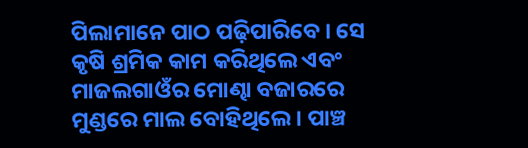ପିଲାମାନେ ପାଠ ପଢ଼ିପାରିବେ । ସେ କୃଷି ଶ୍ରମିକ କାମ କରିଥିଲେ ଏବଂ ମାଜଲଗାଓଁର ମୋଣ୍ଢା ବଜାରରେ ମୁଣ୍ଡରେ ମାଲ ବୋହିଥିଲେ । ପାଞ୍ଚ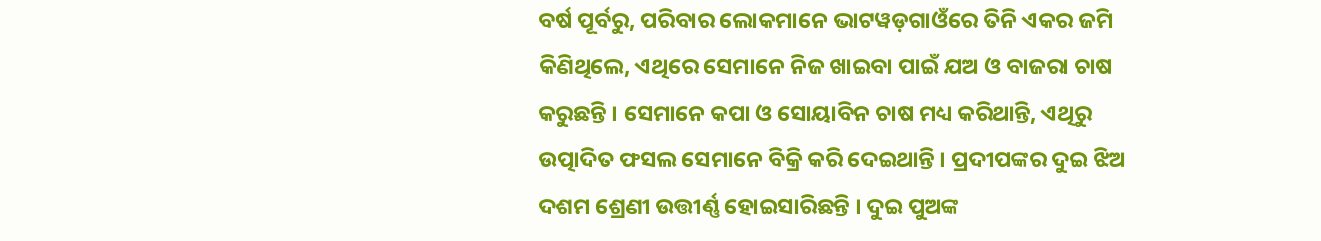ବର୍ଷ ପୂର୍ବରୁ, ପରିବାର ଲୋକମାନେ ଭାଟୱଡ଼ଗାଓଁରେ ତିନି ଏକର ଜମି କିଣିଥିଲେ, ଏଥିରେ ସେମାନେ ନିଜ ଖାଇବା ପାଇଁ ଯଅ ଓ ବାଜରା ଚାଷ କରୁଛନ୍ତି । ସେମାନେ କପା ଓ ସୋୟାବିନ ଚାଷ ମଧ୍ୟ କରିଥାନ୍ତି, ଏଥିରୁ ଉତ୍ପାଦିତ ଫସଲ ସେମାନେ ବିକ୍ରି କରି ଦେଇଥାନ୍ତି । ପ୍ରଦୀପଙ୍କର ଦୁଇ ଝିଅ ଦଶମ ଶ୍ରେଣୀ ଉତ୍ତୀର୍ଣ୍ଣ ହୋଇସାରିଛନ୍ତି । ଦୁଇ ପୁଅଙ୍କ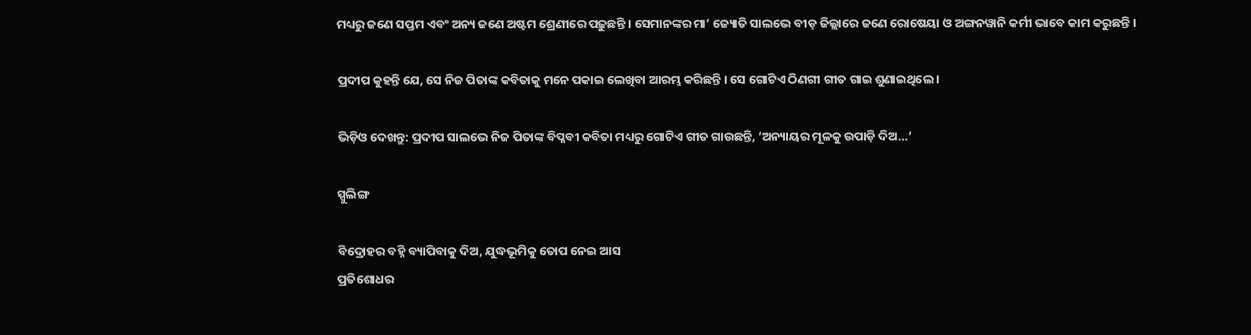ମଧ୍ୟରୁ ଜଣେ ସପ୍ତମ ଏବଂ ଅନ୍ୟ ଜଣେ ଅଷ୍ଟମ ଶ୍ରେଣୀରେ ପଢ଼ୁଛନ୍ତି । ସେମାନଙ୍କର ମା’ ଜ୍ୟୋତି ସାଲଭେ ବୀଡ଼ ଜିଲ୍ଲାରେ ଜଣେ ରୋଷେୟା ଓ ଅଙ୍ଗନୱାନି କର୍ମୀ ଭାବେ କାମ କରୁଛନ୍ତି ।

ପ୍ରଦୀପ କୁହନ୍ତି ଯେ, ସେ ନିଜ ପିତାଙ୍କ କବିତାକୁ ମନେ ପକାଇ ଲେଖିବା ଆରମ୍ଭ କରିଛନ୍ତି । ସେ ଗୋଟିଏ ଠିଣଗୀ ଗୀତ ଗାଇ ଶୁଣାଇଥିଲେ ।

ଭିଡ଼ିଓ ଦେଖନ୍ତୁ: ପ୍ରଦୀପ ସାଲଭେ ନିଜ ପିତାଙ୍କ ବିପ୍ଳବୀ କବିତା ମଧ୍ୟରୁ ଗୋଟିଏ ଗୀତ ଗାଉଛନ୍ତି, ‘ଅନ୍ୟାୟର ମୂଳକୁ ଉପାଡ଼ି ଦିଅ…’

ସ୍ପୁଲିଙ୍ଗ

ବିଦ୍ରୋହର ବହ୍ନି ବ୍ୟାପିବାକୁ ଦିଅ, ଯୁଦ୍ଧଭୂମିକୁ ତୋପ ନେଇ ଆସ
ପ୍ରତିଶୋଧର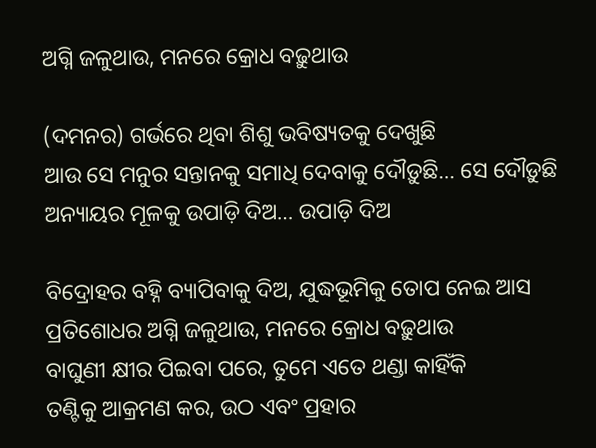ଅଗ୍ନି ଜଳୁଥାଉ, ମନରେ କ୍ରୋଧ ବଢ଼ୁଥାଉ

(ଦମନର) ଗର୍ଭରେ ଥିବା ଶିଶୁ ଭବିଷ୍ୟତକୁ ଦେଖୁଛି
ଆଉ ସେ ମନୁର ସନ୍ତାନକୁ ସମାଧି ଦେବାକୁ ଦୌଡ଼ୁଛି… ସେ ଦୌଡ଼ୁଛି
ଅନ୍ୟାୟର ମୂଳକୁ ଉପାଡ଼ି ଦିଅ… ଉପାଡ଼ି ଦିଅ

ବିଦ୍ରୋହର ବହ୍ନି ବ୍ୟାପିବାକୁ ଦିଅ, ଯୁଦ୍ଧଭୂମିକୁ ତୋପ ନେଇ ଆସ
ପ୍ରତିଶୋଧର ଅଗ୍ନି ଜଳୁଥାଉ, ମନରେ କ୍ରୋଧ ବଢ଼ୁଥାଉ
ବାଘୁଣୀ କ୍ଷୀର ପିଇବା ପରେ, ତୁମେ ଏତେ ଥଣ୍ଡା କାହିଁକି
ତଣ୍ଟିକୁ ଆକ୍ରମଣ କର, ଉଠ ଏବଂ ପ୍ରହାର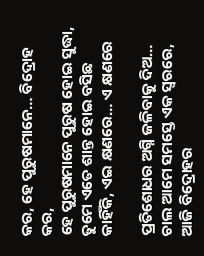କର, ହେ ପୁରୁଷମାନେ… ବିଦ୍ରୋହ କର,
ହେ ପୁରୁଷମାନେ ପୁରୁଷ ହୋଇ ସୁଦ୍ଧା, ତୁମେ ଏତେ ଶାନ୍ତ ହୋଇ ବସିଛ କାହିଁକି, ଏଇ କ୍ଷଣରେ… ଏ କ୍ଷଣରେ

ପ୍ରତିଶୋଧର ଅଗ୍ନି ଜଳିବାକୁ ଦିଅ…
ଚାଲ ଆମେ ସମସ୍ତେ ଏକ ସ୍ୱରରେ, ଆଜି ବିଦ୍ରୋହର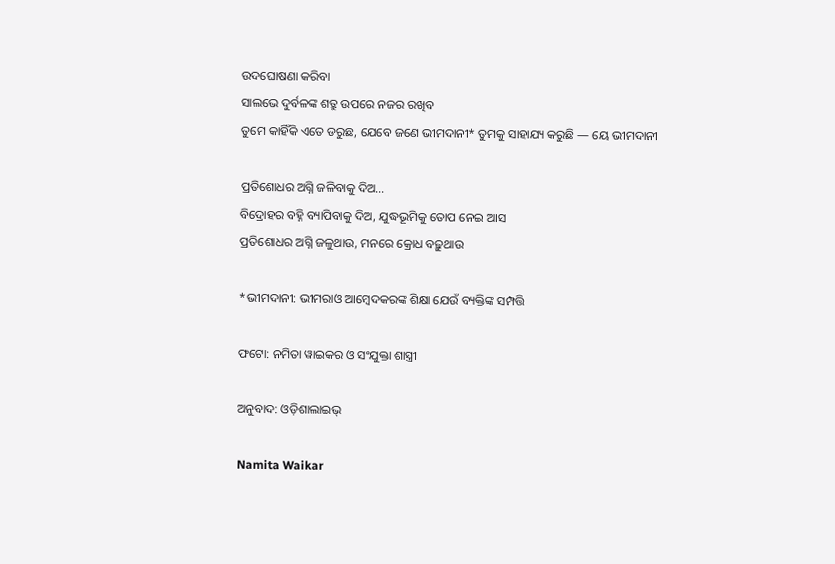ଉଦଘୋଷଣା କରିବା
ସାଲଭେ ଦୁର୍ବଳଙ୍କ ଶତ୍ରୁ ଉପରେ ନଜର ରଖିବ
ତୁମେ କାହିଁକି ଏତେ ଡରୁଛ, ଯେବେ ଜଣେ ଭୀମଦାନୀ* ତୁମକୁ ସାହାଯ୍ୟ କରୁଛି — ୟେ ଭୀମଦାନୀ

ପ୍ରତିଶୋଧର ଅଗ୍ନି ଜଳିବାକୁ ଦିଅ…
ବିଦ୍ରୋହର ବହ୍ନି ବ୍ୟାପିବାକୁ ଦିଅ, ଯୁଦ୍ଧଭୂମିକୁ ତୋପ ନେଇ ଆସ
ପ୍ରତିଶୋଧର ଅଗ୍ନି ଜଳୁଥାଉ, ମନରେ କ୍ରୋଧ ବଢ଼ୁଥାଉ

*ଭୀମଦାନୀ: ଭୀମରାଓ ଆମ୍ବେଦକରଙ୍କ ଶିକ୍ଷା ଯେଉଁ ବ୍ୟକ୍ତିଙ୍କ ସମ୍ପତ୍ତି

ଫଟୋ: ନମିତା ୱାଇକର ଓ ସଂଯୁକ୍ତା ଶାସ୍ତ୍ରୀ

ଅନୁବାଦ: ଓଡ଼ିଶାଲାଇଭ୍‍

Namita Waikar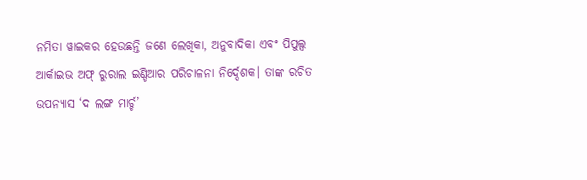ନମିତା ୱାଇକର ହେଉଛନ୍ତି ଜଣେ ଲେଖିକା, ଅନୁବାଦିକା ଏବଂ ପିପୁଲ୍ସ ଆର୍କାଇଭ ଅଫ୍‌ ରୁରାଲ ଇଣ୍ଡିଆର ପରିଚାଳନା ନିର୍ଦ୍ଦେଶକ। ତାଙ୍କ ରଚିତ ଉପନ୍ୟାସ ‘ଦ ଲଙ୍ଗ ମାର୍ଚ୍ଚ’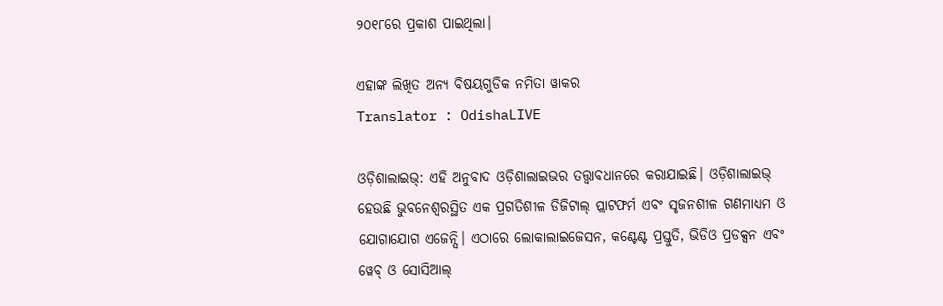୨୦୧୮ରେ ପ୍ରକାଶ ପାଇଥିଲା।

ଏହାଙ୍କ ଲିଖିତ ଅନ୍ୟ ବିଷୟଗୁଡିକ ନମିତା ୱାକର
Translator : OdishaLIVE

ଓଡ଼ିଶାଲାଇଭ୍: ଏହି ଅନୁବାଦ ଓଡ଼ିଶାଲାଇଭର ତତ୍ତ୍ୱାବଧାନରେ କରାଯାଇଛି। ଓଡ଼ିଶାଲାଇଭ୍ ହେଉଛି ଭୁବନେଶ୍ୱରସ୍ଥିତ ଏକ ପ୍ରଗତିଶୀଳ ଡିଜିଟାଲ୍ ପ୍ଲାଟଫର୍ମ ଏବଂ ସୃଜନଶୀଳ ଗଣମାଧ୍ୟମ ଓ ଯୋଗାଯୋଗ ଏଜେନ୍ସି। ଏଠାରେ ଲୋକାଲାଇଜେସନ, କଣ୍ଟେଣ୍ଟ ପ୍ରସ୍ତୁତି, ଭିଡିଓ ପ୍ରଡକ୍ସନ ଏବଂ ୱେବ୍ ଓ ସୋସିଆଲ୍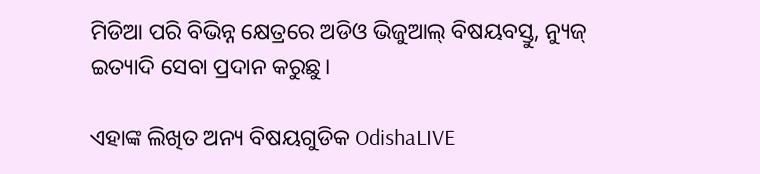ମିଡିଆ ପରି ବିଭିନ୍ନ କ୍ଷେତ୍ରରେ ଅଡିଓ ଭିଜୁଆଲ୍‌ ବିଷୟବସ୍ତୁ, ନ୍ୟୁଜ୍ ଇତ୍ୟାଦି ସେବା ପ୍ରଦାନ କରୁଛୁ।

ଏହାଙ୍କ ଲିଖିତ ଅନ୍ୟ ବିଷୟଗୁଡିକ OdishaLIVE